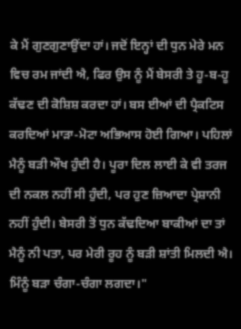ਕੇ ਮੈਂ ਗੁਣਗੁਣਾਉਂਦਾ ਹਾਂ। ਜਦੋਂ ਇਨ੍ਹਾਂ ਦੀ ਧੁਨ ਮੇਰੇ ਮਨ ਵਿਚ ਰਮ ਜਾਂਦੀ ਐ, ਫਿਰ ਉਸ ਨੂੰ ਮੈਂ ਬੇਸਰੀ ਤੇ ਹੂ-ਬ-ਹੂ ਕੱਢਣ ਦੀ ਕੋਸ਼ਿਸ਼ ਕਰਦਾ ਹਾਂ। ਬਸ ਈਆਂ ਦੀ ਪ੍ਰੈਕਟਿਸ ਕਰਦਿਆਂ ਮਾੜਾ-ਮੋਟਾ ਅਭਿਆਸ ਹੋਈ ਗਿਆ। ਪਹਿਲਾਂ ਮੈਨੂੰ ਬੜੀ ਔਖ ਹੁੰਦੀ ਹੈ। ਪੂਰਾ ਦਿਲ ਲਾਈ ਕੇ ਵੀ ਤਰਜ ਦੀ ਨਕਲ ਨਹੀਂ ਸੀ ਹੁੰਦੀ, ਪਰ ਹੁਣ ਜ਼ਿਆਦਾ ਪ੍ਰੇਸ਼ਾਨੀ ਨਹੀਂ ਹੁੰਦੀ। ਬੇਸਰੀ ਤੋਂ ਧੁਨ ਕੱਢਦਿਆ ਬਾਕੀਆਂ ਦਾ ਤਾਂ ਮੈਨੂੰ ਨੀ ਪਤਾ, ਪਰ ਮੇਰੀ ਰੂਹ ਨੂੰ ਬੜੀ ਸ਼ਾਂਤੀ ਮਿਲਦੀ ਐ। ਮਿੰਨੂੰ ਬੜਾ ਚੰਗਾ-ਚੰਗਾ ਲਗਦਾ।"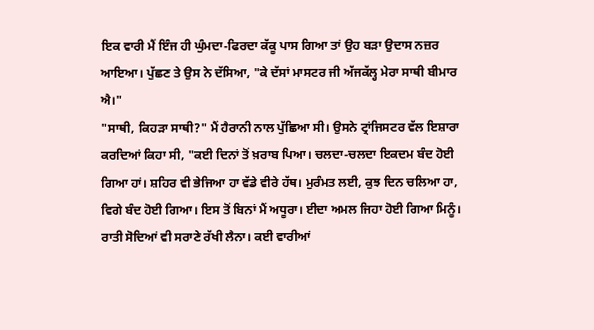ਇਕ ਵਾਰੀ ਮੈਂ ਇੰਜ ਹੀ ਘੁੰਮਦਾ-ਫਿਰਦਾ ਕੱਕੂ ਪਾਸ ਗਿਆ ਤਾਂ ਉਹ ਬੜਾ ਉਦਾਸ ਨਜ਼ਰ ਆਇਆ। ਪੁੱਛਣ ਤੇ ਉਸ ਨੇ ਦੱਸਿਆ, "ਕੇ ਦੱਸਾਂ ਮਾਸਟਰ ਜੀ ਅੱਜਕੱਲ੍ਹ ਮੇਰਾ ਸਾਥੀ ਬੀਮਾਰ ਐ।"
"ਸਾਥੀ, ਕਿਹੜਾ ਸਾਥੀ?" ਮੈਂ ਹੈਰਾਨੀ ਨਾਲ ਪੁੱਛਿਆ ਸੀ। ਉਸਨੇ ਟ੍ਰਾਂਜਿਸਟਰ ਵੱਲ ਇਸ਼ਾਰਾ ਕਰਦਿਆਂ ਕਿਹਾ ਸੀ, "ਕਈ ਦਿਨਾਂ ਤੋਂ ਖ਼ਰਾਬ ਪਿਆ। ਚਲਦਾ-ਚਲਦਾ ਇਕਦਮ ਬੰਦ ਹੋਈ ਗਿਆ ਹਾਂ। ਸ਼ਹਿਰ ਵੀ ਭੇਜਿਆ ਹਾ ਵੱਡੇ ਵੀਰੇ ਹੱਥ। ਮੁਰੰਮਤ ਲਈ, ਕੁਝ ਦਿਨ ਚਲਿਆ ਹਾ, ਵਿਗੇ ਬੰਦ ਹੋਈ ਗਿਆ। ਇਸ ਤੋਂ ਬਿਨਾਂ ਮੈਂ ਅਧੂਰਾ। ਈਦਾ ਅਮਲ ਜਿਹਾ ਹੋਈ ਗਿਆ ਮਿਨੂੰ। ਰਾਤੀ ਸੋਦਿਆਂ ਵੀ ਸਰਾਣੇ ਰੱਖੀ ਲੈਨਾ। ਕਈ ਵਾਰੀਆਂ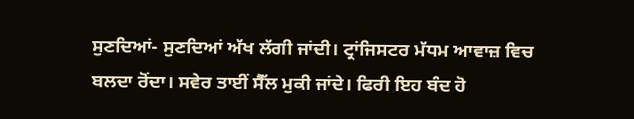ਸੁਣਦਿਆਂ- ਸੁਣਦਿਆਂ ਅੱਖ ਲੱਗੀ ਜਾਂਦੀ। ਟ੍ਰਾਂਜਿਸਟਰ ਮੱਧਮ ਆਵਾਜ਼ ਵਿਚ ਬਲਦਾ ਰੋਂਦਾ। ਸਵੇਰ ਤਾਈਂ ਸੈੱਲ ਮੁਕੀ ਜਾਂਦੇ। ਫਿਰੀ ਇਹ ਬੰਦ ਹੋ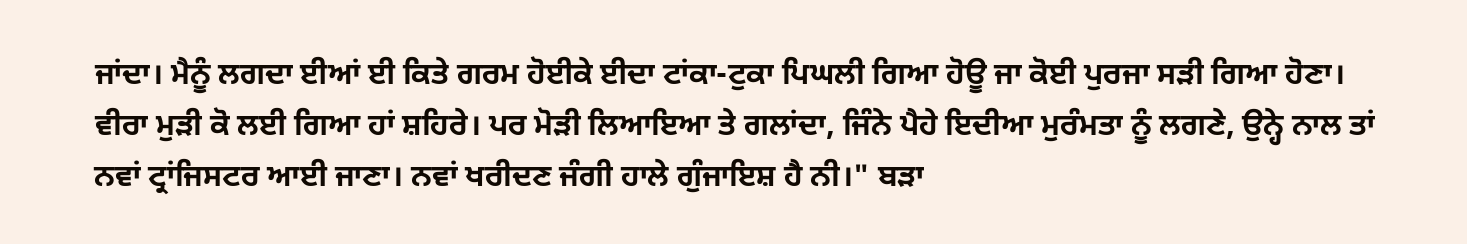ਜਾਂਦਾ। ਮੈਨੂੰ ਲਗਦਾ ਈਆਂ ਈ ਕਿਤੇ ਗਰਮ ਹੋਈਕੇ ਈਦਾ ਟਾਂਕਾ-ਟੁਕਾ ਪਿਘਲੀ ਗਿਆ ਹੋਊ ਜਾ ਕੋਈ ਪੁਰਜਾ ਸੜੀ ਗਿਆ ਹੋਣਾ। ਵੀਰਾ ਮੁੜੀ ਕੋ ਲਈ ਗਿਆ ਹਾਂ ਸ਼ਹਿਰੇ। ਪਰ ਮੋੜੀ ਲਿਆਇਆ ਤੇ ਗਲਾਂਦਾ, ਜਿੰਨੇ ਪੈਹੇ ਇਦੀਆ ਮੁਰੰਮਤਾ ਨੂੰ ਲਗਣੇ, ਉਨ੍ਹੇ ਨਾਲ ਤਾਂ ਨਵਾਂ ਟ੍ਰਾਂਜਿਸਟਰ ਆਈ ਜਾਣਾ। ਨਵਾਂ ਖਰੀਦਣ ਜੰਗੀ ਹਾਲੇ ਗੁੰਜਾਇਸ਼ ਹੈ ਨੀ।" ਬੜਾ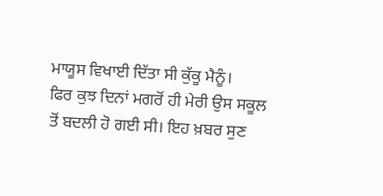ਮਾਯੂਸ ਵਿਖਾਈ ਦਿੱਤਾ ਸੀ ਕੁੱਕੂ ਮੈਨੂੰ।
ਫਿਰ ਕੁਝ ਦਿਨਾਂ ਮਗਰੋਂ ਹੀ ਮੇਰੀ ਉਸ ਸਕੂਲ ਤੋਂ ਬਦਲੀ ਹੋ ਗਈ ਸੀ। ਇਹ ਖ਼ਬਰ ਸੁਣ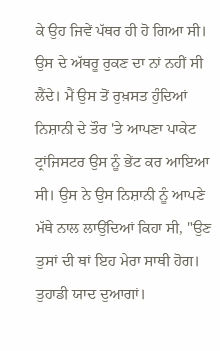ਕੇ ਉਹ ਜਿਵੇਂ ਪੱਥਰ ਹੀ ਹੋ ਗਿਆ ਸੀ। ਉਸ ਦੇ ਅੱਥਰੂ ਰੁਕਣ ਦਾ ਨਾਂ ਨਹੀਂ ਸੀ ਲੈਂਦੇ। ਮੈਂ ਉਸ ਤੋਂ ਰੁਖ਼ਸਤ ਹੁੰਦਿਆਂ ਨਿਸ਼ਾਨੀ ਦੇ ਤੌਰ 'ਤੇ ਆਪਣਾ ਪਾਕੇਟ ਟ੍ਰਾਂਜਿਸਟਰ ਉਸ ਨੂੰ ਭੇਂਟ ਕਰ ਆਇਆ ਸੀ। ਉਸ ਨੇ ਉਸ ਨਿਸ਼ਾਨੀ ਨੂੰ ਆਪਣੇ ਮੱਥੇ ਨਾਲ ਲਾਉਂਦਿਆਂ ਕਿਹਾ ਸੀ, "ਉਣ ਤੁਸਾਂ ਦੀ ਥਾਂ ਇਹ ਮੇਰਾ ਸਾਥੀ ਹੋਗ। ਤੁਹਾਡੀ ਯਾਦ ਦੁਆਗਾਂ।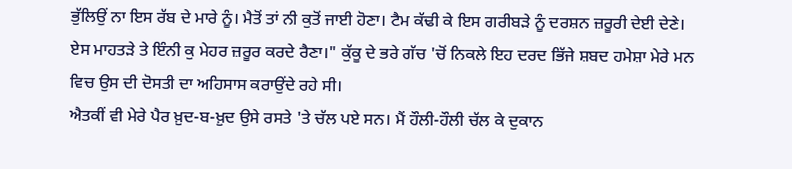ਭੁੱਲਿਉਂ ਨਾ ਇਸ ਰੱਬ ਦੇ ਮਾਰੇ ਨੂੰ। ਮੈਤੋਂ ਤਾਂ ਨੀ ਕੁਤੋਂ ਜਾਈ ਹੋਣਾ। ਟੈਮ ਕੱਢੀ ਕੇ ਇਸ ਗਰੀਬੜੇ ਨੂੰ ਦਰਸ਼ਨ ਜ਼ਰੂਰੀ ਦੇਈ ਦੇਣੇ। ਏਸ ਮਾਹਤੜੇ ਤੇ ਇੰਨੀ ਕੁ ਮੇਹਰ ਜ਼ਰੂਰ ਕਰਦੇ ਰੈਣਾ।" ਕੁੱਕੂ ਦੇ ਭਰੇ ਗੱਚ 'ਚੋਂ ਨਿਕਲੇ ਇਹ ਦਰਦ ਭਿੱਜੇ ਸ਼ਬਦ ਹਮੇਸ਼ਾ ਮੇਰੇ ਮਨ ਵਿਚ ਉਸ ਦੀ ਦੋਸਤੀ ਦਾ ਅਹਿਸਾਸ ਕਰਾਉਂਦੇ ਰਹੇ ਸੀ।
ਐਤਕੀਂ ਵੀ ਮੇਰੇ ਪੈਰ ਖ਼ੁਦ-ਬ-ਖ਼ੁਦ ਉਸੇ ਰਸਤੇ 'ਤੇ ਚੱਲ ਪਏ ਸਨ। ਮੈਂ ਹੌਲੀ-ਹੌਲੀ ਚੱਲ ਕੇ ਦੁਕਾਨ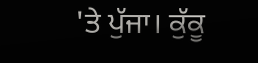'ਤੇ ਪੁੱਜਾ। ਕੁੱਕੂ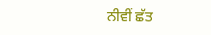ਨੀਵੀਂ ਛੱਤ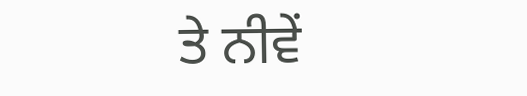ਤੇ ਨੀਵੇਂ